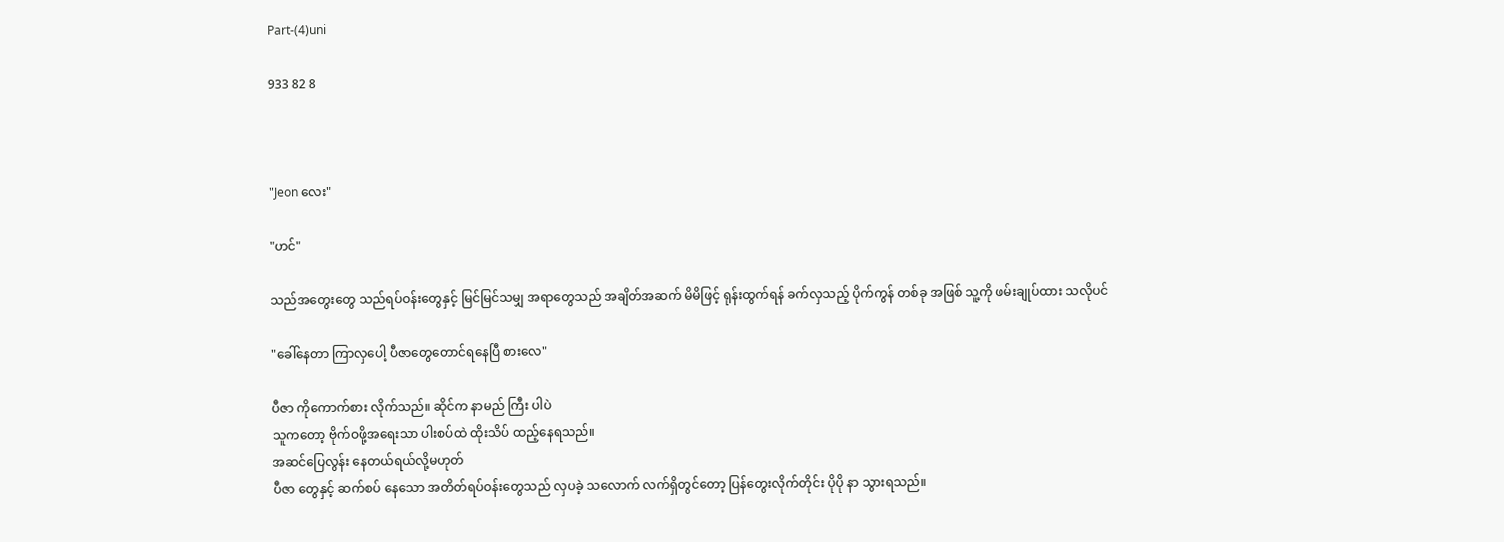Part-(4)uni

933 82 8



"Jeon လေး"

"ဟင်"

သည်အတွေးတွေ သည်ရပ်ဝန်းတွေနှင့် မြင်မြင်သမျှ အရာတွေသည် အချိတ်အဆက် မိမိဖြင့် ရုန်းထွက်ရန် ခက်လှသည့် ပိုက်ကွန် တစ်ခု အဖြစ် သူ့ကို ဖမ်းချုပ်ထား သလိုပင်

"ခေါ်နေတာ ကြာလှပေါ့ ပီဇာတွေတောင်ရနေပြီ စားလေ"

ပီဇာ ကိုကောက်စား လိုက်သည်။ ဆိုင်က နာမည် ကြီး ပါပဲ
သူကတော့ ဗိုက်ဝဖို့အရေးသာ ပါးစပ်ထဲ ထိုးသိပ် ထည့်နေရသည်။
အဆင်ပြေလွန်း နေတယ်ရယ်လို့မဟုတ်
ပီဇာ တွေနှင့် ဆက်စပ် နေသော အတိတ်ရပ်ဝန်းတွေသည် လှပခဲ့ သလောက် လက်ရှိတွင်တော့ ပြန်တွေးလိုက်တိုင်း ပိုပို နာ သွားရသည်။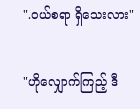".ဝယ်စရာ ရှိသေးလား"

"ဟိုလျှောက်ကြည့် ဒီ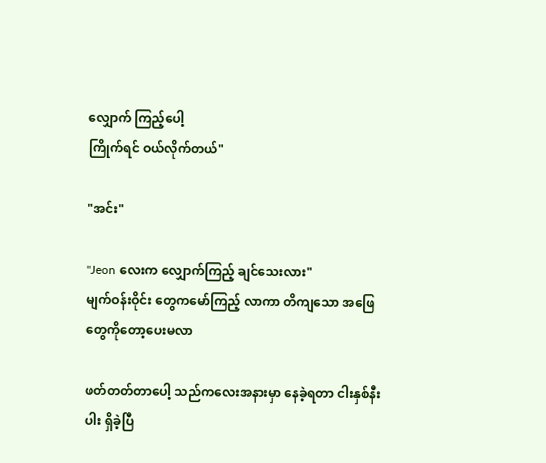လျှောက် ကြည့်ပေါ့
ကြိုက်ရင် ဝယ်လိုက်တယ်"

"အင်း"

"Jeon လေးက လျှောက်ကြည့် ချင်သေးလား"
မျက်ဝန်းဝိုင်း တွေကမော်ကြည့် လာကာ တိကျသော အဖြေတွေကိုတော့ပေးမလာ

ဖတ်တတ်တာပေါ့ သည်ကလေးအနားမှာ နေခဲ့ရတာ ငါးနှစ်နီးပါး ရှိခဲ့ပြီ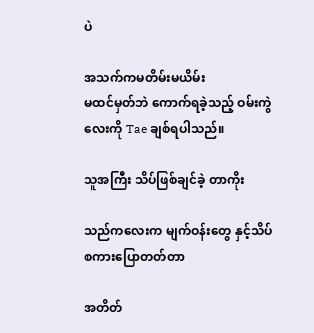ပဲ

အသက်ကမတိမ်းမယိမ်း
မထင်မှတ်ဘဲ ကောက်ရခဲ့သည့် ဝမ်းကွဲလေးကို Tae ချစ်ရပါသည်။

သူအကြီး သိပ်ဖြစ်ချင်ခဲ့ တာကိုး

သည်ကလေးက မျက်ဝန်းတွေ နှင့်သိပ်စကားပြောတတ်တာ

အတိတ်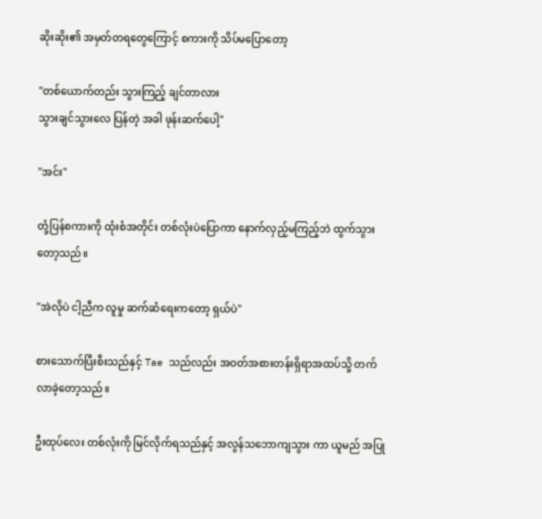ဆိုးဆိုး၏ အမှတ်တရတွေကြောင့် စကားကို သိပ်မပြောတော့

"တစ်ယောက်တည်း သွားကြည့် ချင်တာလား
သွားချင်သွားလေ ပြန်တဲ့ အခါ ဖုန်းဆက်ပေါ့"

"အင်း"

တုံ့ပြန်စကားကို ထုံးစံအတိုင်း တစ်လုံးပဲပြောကာ နောက်လှည့်မကြည့်ဘဲ ထွက်သွား တော့သည်။

"အဲလိုပဲ ငါ့ညီက လူမှု ဆက်ဆံရေးကတော့ ရှယ်ပဲ"

စားသောက်ပြီးစီးသည်နှင့် Tae သည်လည်း အဝတ်အစားတန်းရှိရာအထပ်သို့ တက်လာခဲ့တော့သည်။

ဦးထုပ်လေး တစ်လုံးကို မြင်လိုက်ရသည်နှင့် အလွန်သဘောကျသွား ကာ ယူမည် အပြု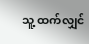သူ့ ထက်လျှင်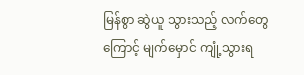မြန်စွာ ဆွဲယူ သွားသည့် လက်တွေကြောင့် မျက်မှောင် ကျုံ့သွားရ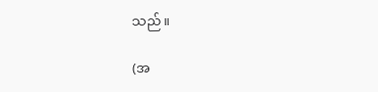သည်။

(အ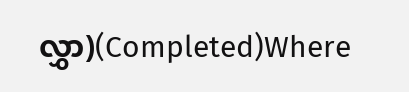လွှာ)(Completed)Where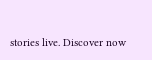stories live. Discover now